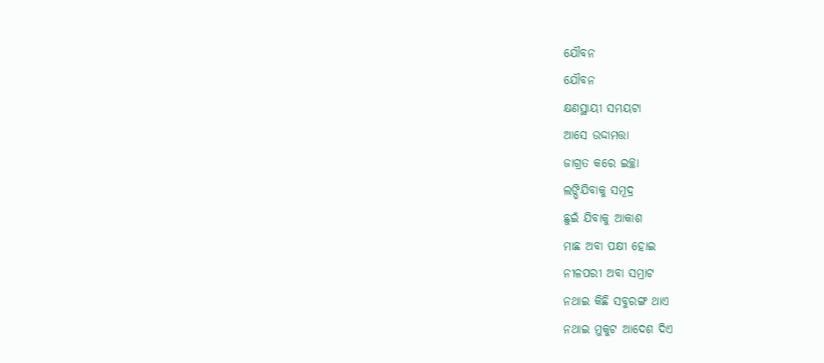ଯୌବନ
ଯୌବନ
କ୍ଷଣସ୍ଥାୟୀ ସମୟଟା
ଆସେ ଉଦ୍ଦାମତ୍ତା
ଜାଗ୍ରତ କରେ ଇଚ୍ଛା
ଲଙ୍ଘିଯିବାକୁ ସମୂଦ୍ର
ଛୁଇଁ ଯିବାକୁ ଆକାଶ
ମାଛ ଅବା ପକ୍ଷୀ ହୋଇ
ନୀଳପରୀ ଅବା ସମ୍ରାଟ
ନଥାଇ କିଛି ସବୁରଙ୍ଗ ଥାଏ
ନଥାଇ ମୁକୁଟ ଆଦେଶ ଦିଏ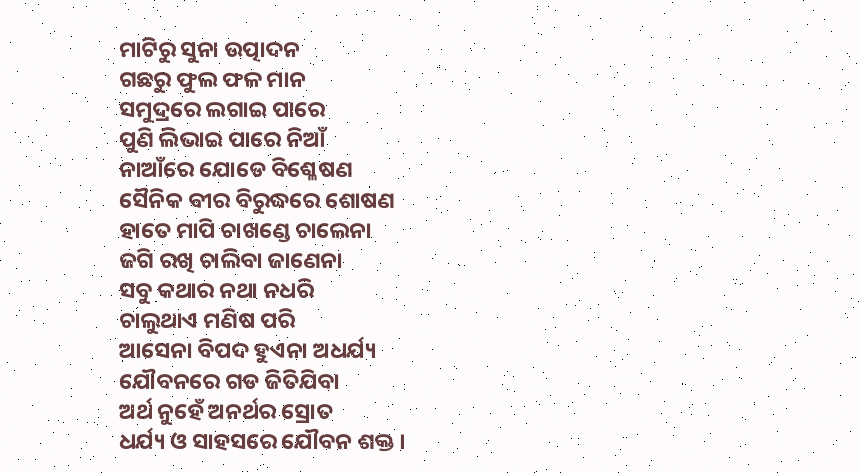ମାଟିରୁ ସୁନା ଉତ୍ପାଦନ
ଗଛରୁ ଫୁଲ ଫଳ ମାନ
ସମୁଦ୍ରରେ ଲଗାଇ ପାରେ
ପୁଣି ଲିଭାଇ ପାରେ ନିଆଁ
ନାଆଁରେ ଯୋଡେ ବିଶ୍ଳେଷଣ
ସୈନିକ ବୀର ବିରୁଦ୍ଧରେ ଶୋଷଣ
ହାତେ ମାପି ଚାଖଣ୍ଡେ ଚାଲେନା
ଜଗି ରଖି ଚାଲିବା ଜାଣେନା
ସବୁ କଥାର ନଥା ନଧରି
ଚାଲୁଥାଏ ମଣିଷ ପରି
ଆସେନା ବିପଦ ହୁଏନା ଅଧର୍ଯ୍ୟ
ଯୌବନରେ ଗଡ ଜିତିଯିବା
ଅର୍ଥ ନୁହେଁ ଅନର୍ଥର ସ୍ରୋତ
ଧର୍ଯ୍ୟ ଓ ସାହସରେ ଯୌବନ ଶକ୍ତ ।